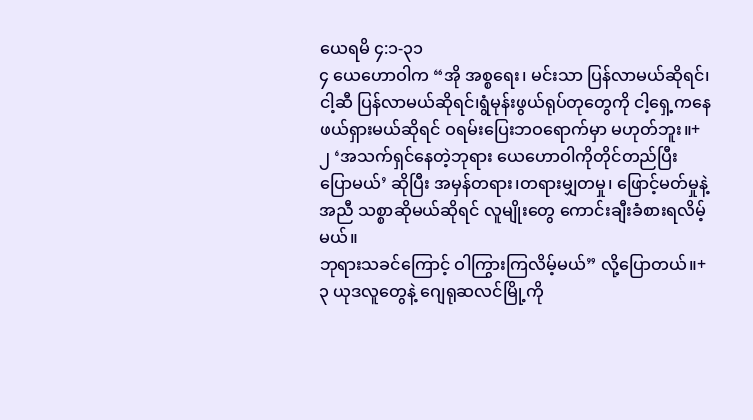ယေရမိ ၄:၁-၃၁
၄ ယေဟောဝါက “အို အစ္စရေး၊ မင်းသာ ပြန်လာမယ်ဆိုရင်၊ငါ့ဆီ ပြန်လာမယ်ဆိုရင်၊ရွံမုန်းဖွယ်ရုပ်တုတွေကို ငါ့ရှေ့ကနေ ဖယ်ရှားမယ်ဆိုရင် ဝရမ်းပြေးဘဝရောက်မှာ မဟုတ်ဘူး။+
၂ ‘အသက်ရှင်နေတဲ့ဘုရား ယေဟောဝါကိုတိုင်တည်ပြီး ပြောမယ်’ ဆိုပြီး အမှန်တရား၊တရားမျှတမှု၊ ဖြောင့်မတ်မှုနဲ့အညီ သစ္စာဆိုမယ်ဆိုရင် လူမျိုးတွေ ကောင်းချီးခံစားရလိမ့်မယ်။
ဘုရားသခင်ကြောင့် ဝါကြွားကြလိမ့်မယ်” လို့ပြောတယ်။+
၃ ယုဒလူတွေနဲ့ ဂျေရုဆလင်မြို့ကို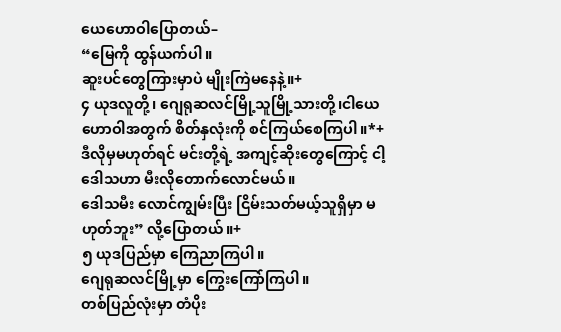ယေဟောဝါပြောတယ်–
“မြေကို ထွန်ယက်ပါ။
ဆူးပင်တွေကြားမှာပဲ မျိုးကြဲမနေနဲ့။+
၄ ယုဒလူတို့၊ ဂျေရုဆလင်မြို့သူမြို့သားတို့၊ငါယေဟောဝါအတွက် စိတ်နှလုံးကို စင်ကြယ်စေကြပါ။*+
ဒီလိုမှမဟုတ်ရင် မင်းတို့ရဲ့ အကျင့်ဆိုးတွေကြောင့် ငါ့ဒေါသဟာ မီးလိုတောက်လောင်မယ်။
ဒေါသမီး လောင်ကျွမ်းပြီး ငြိမ်းသတ်မယ့်သူရှိမှာ မဟုတ်ဘူး” လို့ပြောတယ်။+
၅ ယုဒပြည်မှာ ကြေညာကြပါ။
ဂျေရုဆလင်မြို့မှာ ကြွေးကြော်ကြပါ။
တစ်ပြည်လုံးမှာ တံပိုး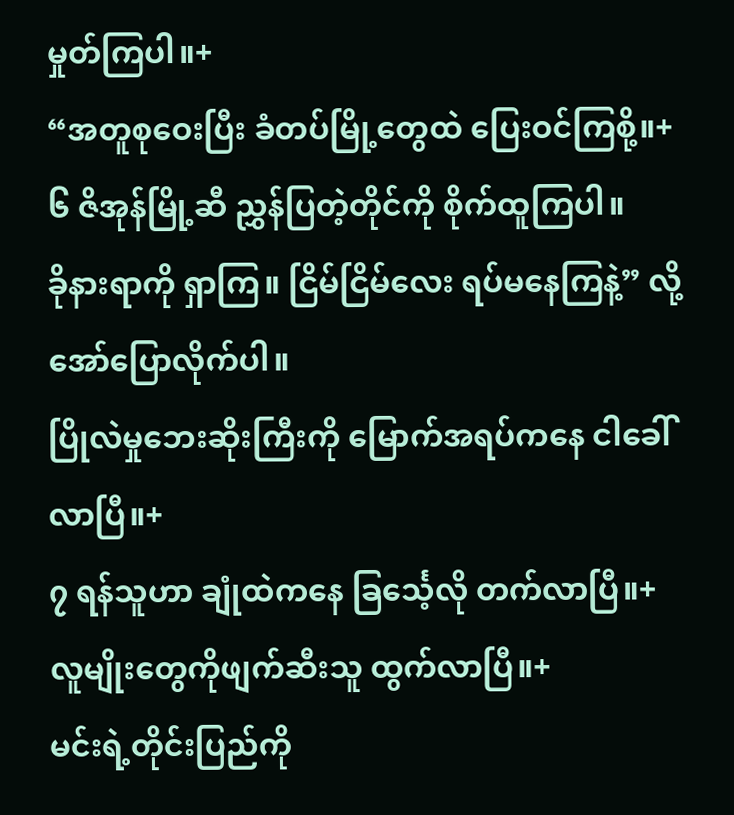မှုတ်ကြပါ။+
“အတူစုဝေးပြီး ခံတပ်မြို့တွေထဲ ပြေးဝင်ကြစို့။+
၆ ဇိအုန်မြို့ဆီ ညွှန်ပြတဲ့တိုင်ကို စိုက်ထူကြပါ။
ခိုနားရာကို ရှာကြ။ ငြိမ်ငြိမ်လေး ရပ်မနေကြနဲ့” လို့အော်ပြောလိုက်ပါ။
ပြိုလဲမှုဘေးဆိုးကြီးကို မြောက်အရပ်ကနေ ငါခေါ်လာပြီ။+
၇ ရန်သူဟာ ချုံထဲကနေ ခြင်္သေ့လို တက်လာပြီ။+
လူမျိုးတွေကိုဖျက်ဆီးသူ ထွက်လာပြီ။+
မင်းရဲ့တိုင်းပြည်ကို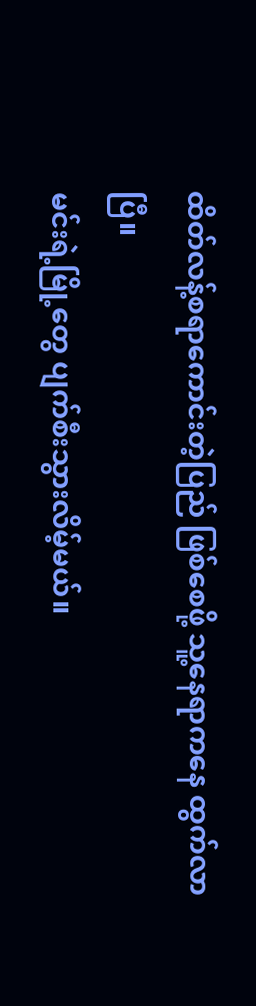ထိတ်လန့်စရာကောင်းတဲ့ပြည် ဖြစ်စေဖို့ သူ့နေရာကနေ ထွက်လာပြီ။
မင်းရဲ့မြို့တွေ ပျက်စီးသွားလိမ့်မယ်။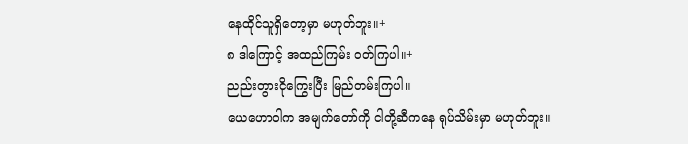နေထိုင်သူရှိတော့မှာ မဟုတ်ဘူး။+
၈ ဒါကြောင့် အထည်ကြမ်း ဝတ်ကြပါ။+
ညည်းတွားငိုကြွေးပြီး မြည်တမ်းကြပါ။
ယေဟောဝါက အမျက်တော်ကို ငါတို့ဆီကနေ ရုပ်သိမ်းမှာ မဟုတ်ဘူး။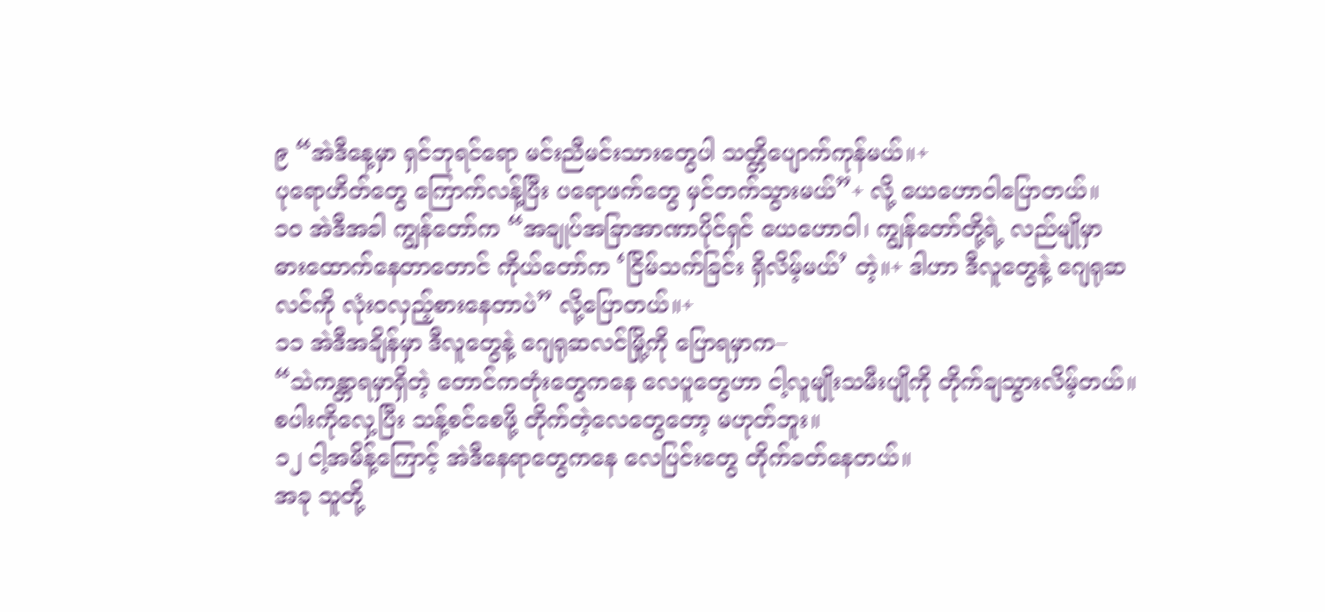၉ “အဲဒီနေ့မှာ ရှင်ဘုရင်ရော မင်းညီမင်းသားတွေပါ သတ္တိပျောက်ကုန်မယ်။+
ပုရောဟိတ်တွေ ကြောက်လန့်ပြီး ပရောဖက်တွေ မှင်တက်သွားမယ်”+ လို့ ယေဟောဝါပြောတယ်။
၁၀ အဲဒီအခါ ကျွန်တော်က “အချုပ်အခြာအာဏာပိုင်ရှင် ယေဟောဝါ၊ ကျွန်တော်တို့ရဲ့ လည်မျိုမှာ ဓားထောက်နေတာတောင် ကိုယ်တော်က ‘ငြိမ်သက်ခြင်း ရှိလိမ့်မယ်’ တဲ့။+ ဒါဟာ ဒီလူတွေနဲ့ ဂျေရုဆလင်ကို လုံးဝလှည့်စားနေတာပဲ” လို့ပြောတယ်။+
၁၁ အဲဒီအချိန်မှာ ဒီလူတွေနဲ့ ဂျေရုဆလင်မြို့ကို ပြောရမှာက–
“သဲကန္တာရမှာရှိတဲ့ တောင်ကတုံးတွေကနေ လေပူတွေဟာ ငါ့လူမျိုးသမီးပျိုကို တိုက်ချသွားလိမ့်တယ်။
စပါးကိုလှေ့ပြီး သန့်စင်စေဖို့ တိုက်တဲ့လေတွေတော့ မဟုတ်ဘူး။
၁၂ ငါ့အမိန့်ကြောင့် အဲဒီနေရာတွေကနေ လေပြင်းတွေ တိုက်ခတ်နေတယ်။
အခု သူတို့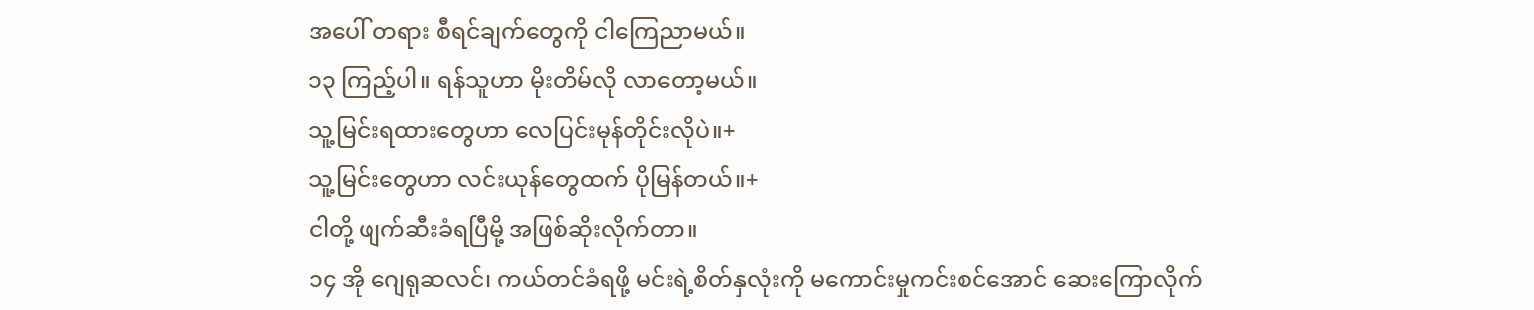အပေါ် တရား စီရင်ချက်တွေကို ငါကြေညာမယ်။
၁၃ ကြည့်ပါ။ ရန်သူဟာ မိုးတိမ်လို လာတော့မယ်။
သူ့မြင်းရထားတွေဟာ လေပြင်းမုန်တိုင်းလိုပဲ။+
သူ့မြင်းတွေဟာ လင်းယုန်တွေထက် ပိုမြန်တယ်။+
ငါတို့ ဖျက်ဆီးခံရပြီမို့ အဖြစ်ဆိုးလိုက်တာ။
၁၄ အို ဂျေရုဆလင်၊ ကယ်တင်ခံရဖို့ မင်းရဲ့စိတ်နှလုံးကို မကောင်းမှုကင်းစင်အောင် ဆေးကြောလိုက်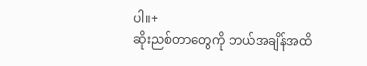ပါ။+
ဆိုးညစ်တာတွေကို ဘယ်အချိန်အထိ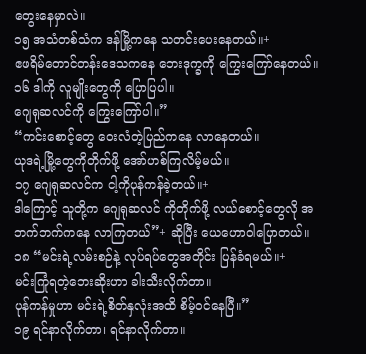တွေးနေမှာလဲ။
၁၅ အသံတစ်သံက ဒန်မြို့ကနေ သတင်းပေးနေတယ်။+
ဧဖရိမ်တောင်တန်းဒေသကနေ ဘေးဒုက္ခကို ကြွေးကြော်နေတယ်။
၁၆ ဒါကို လူမျိုးတွေကို ပြောပြပါ။
ဂျေရုဆလင်ကို ကြွေးကြော်ပါ။”
“ကင်းစောင့်တွေ ဝေးလံတဲ့ပြည်ကနေ လာနေတယ်။
ယုဒရဲ့မြို့တွေကိုတိုက်ဖို့ အော်ဟစ်ကြလိမ့်မယ်။
၁၇ ဂျေရုဆလင်က ငါ့ကိုပုန်ကန်ခဲ့တယ်။+
ဒါကြောင့် သူတို့က ဂျေရုဆလင် ကိုတိုက်ဖို့ လယ်စောင့်တွေလို အဘက်ဘက်ကနေ လာကြတယ်”+ ဆိုပြီး ယေဟောဝါပြောတယ်။
၁၈ “မင်းရဲ့လမ်းစဉ်နဲ့ လုပ်ရပ်တွေအတိုင်း ပြန်ခံရမယ်။+
မင်းကြုံရတဲ့ဘေးဆိုးဟာ ခါးသီးလိုက်တာ။
ပုန်ကန်မှုဟာ မင်းရဲ့စိတ်နှလုံးအထိ စိမ့်ဝင်နေပြီ။”
၁၉ ရင်နာလိုက်တာ၊ ရင်နာလိုက်တာ။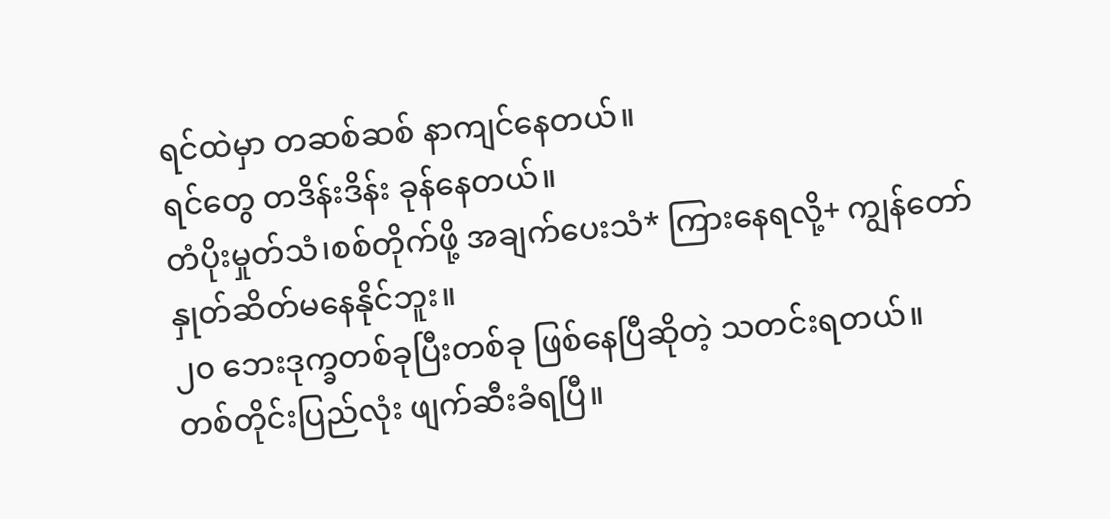ရင်ထဲမှာ တဆစ်ဆစ် နာကျင်နေတယ်။
ရင်တွေ တဒိန်းဒိန်း ခုန်နေတယ်။
တံပိုးမှုတ်သံ၊စစ်တိုက်ဖို့ အချက်ပေးသံ* ကြားနေရလို့+ ကျွန်တော် နှုတ်ဆိတ်မနေနိုင်ဘူး။
၂၀ ဘေးဒုက္ခတစ်ခုပြီးတစ်ခု ဖြစ်နေပြီဆိုတဲ့ သတင်းရတယ်။
တစ်တိုင်းပြည်လုံး ဖျက်ဆီးခံရပြီ။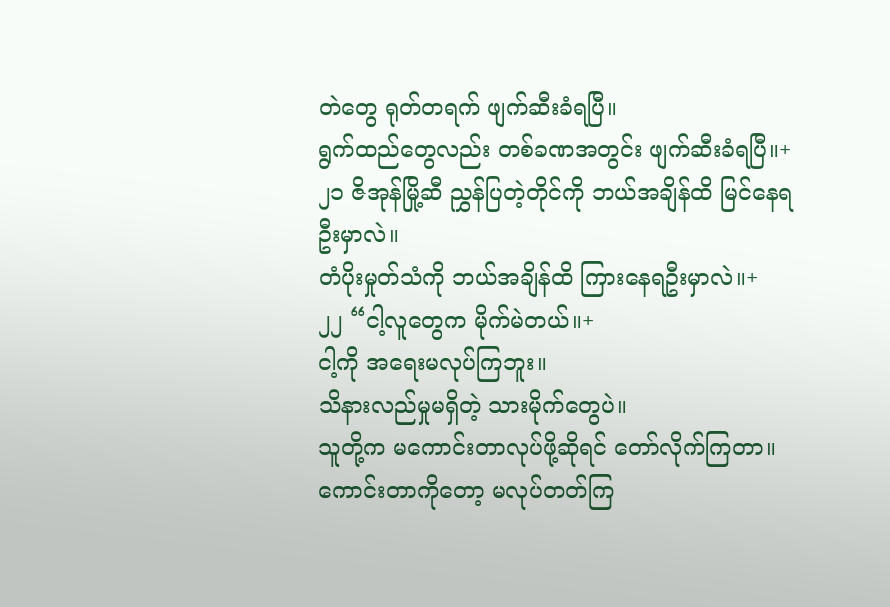တဲတွေ ရုတ်တရက် ဖျက်ဆီးခံရပြီ။
ရွက်ထည်တွေလည်း တစ်ခဏအတွင်း ဖျက်ဆီးခံရပြီ။+
၂၁ ဇိအုန်မြို့ဆီ ညွှန်ပြတဲ့တိုင်ကို ဘယ်အချိန်ထိ မြင်နေရဦးမှာလဲ။
တံပိုးမှုတ်သံကို ဘယ်အချိန်ထိ ကြားနေရဦးမှာလဲ။+
၂၂ “ငါ့လူတွေက မိုက်မဲတယ်။+
ငါ့ကို အရေးမလုပ်ကြဘူး။
သိနားလည်မှုမရှိတဲ့ သားမိုက်တွေပဲ။
သူတို့က မကောင်းတာလုပ်ဖို့ဆိုရင် တော်လိုက်ကြတာ။
ကောင်းတာကိုတော့ မလုပ်တတ်ကြ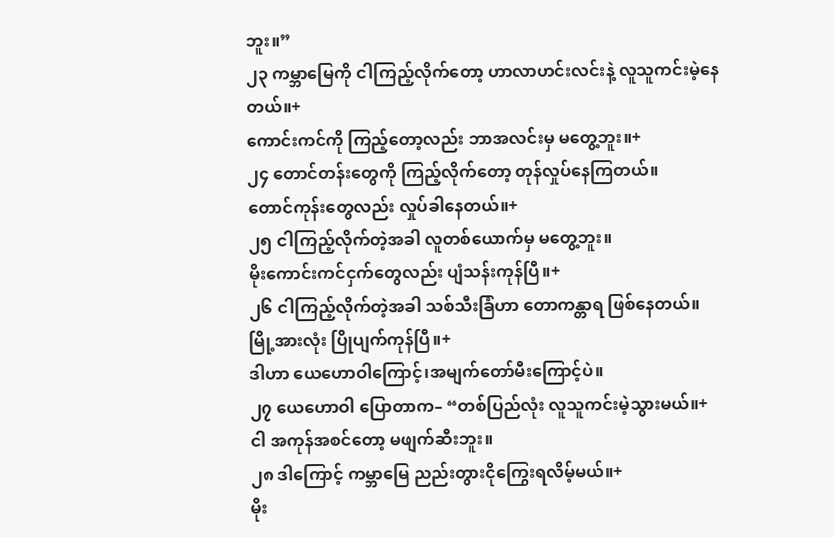ဘူး။”
၂၃ ကမ္ဘာမြေကို ငါကြည့်လိုက်တော့ ဟာလာဟင်းလင်းနဲ့ လူသူကင်းမဲ့နေတယ်။+
ကောင်းကင်ကို ကြည့်တော့လည်း ဘာအလင်းမှ မတွေ့ဘူး။+
၂၄ တောင်တန်းတွေကို ကြည့်လိုက်တော့ တုန်လှုပ်နေကြတယ်။
တောင်ကုန်းတွေလည်း လှုပ်ခါနေတယ်။+
၂၅ ငါကြည့်လိုက်တဲ့အခါ လူတစ်ယောက်မှ မတွေ့ဘူး။
မိုးကောင်းကင်ငှက်တွေလည်း ပျံသန်းကုန်ပြီ။+
၂၆ ငါကြည့်လိုက်တဲ့အခါ သစ်သီးခြံဟာ တောကန္တာရ ဖြစ်နေတယ်။
မြို့အားလုံး ပြိုပျက်ကုန်ပြီ။+
ဒါဟာ ယေဟောဝါကြောင့်၊အမျက်တော်မီးကြောင့်ပဲ။
၂၇ ယေဟောဝါ ပြောတာက– “တစ်ပြည်လုံး လူသူကင်းမဲ့သွားမယ်။+
ငါ အကုန်အစင်တော့ မဖျက်ဆီးဘူး။
၂၈ ဒါကြောင့် ကမ္ဘာမြေ ညည်းတွားငိုကြွေးရလိမ့်မယ်။+
မိုး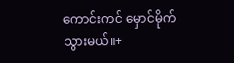ကောင်းကင် မှောင်မိုက်သွားမယ်။+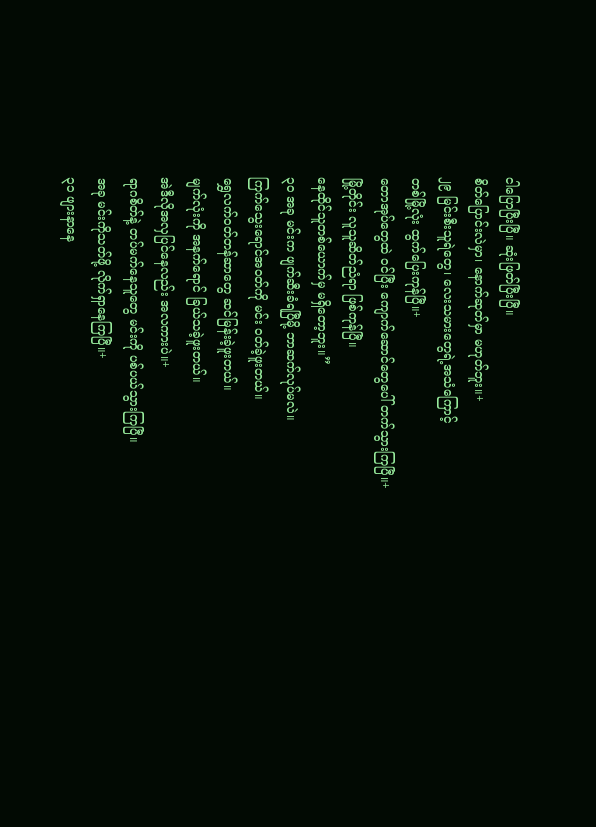ငါပြောပြီးပြီ။ ဆုံးဖြတ်ပြီးပြီ။
စိတ်ပြောင်းလဲမှာ၊ နောက်ဆုတ်မှာ မဟုတ်ဘူး။+
၂၉ မြင်းစီးသူရဲတွေ၊ လေးသမားတွေရဲ့အသံကြောင့်
တစ်မြို့လုံး ထွက်ပြေးကုန်ပြီ။+
တောအုပ်တွေထဲ ဝင်ပြီး ကျောက်ဆောင်တွေပေါ် တက်သွားကြပြီ။+
မြို့တိုင်း လူသူဆိတ်ညံရာ ဖြစ်ကုန်ပြီ။
နေထိုင်သူတစ်ယောက်မှ မရှိတော့ဘူး။”
၃၀ အခု မင်းက ဖျက်ဆီးခံရပြီမို့ ဘာဆက်လုပ်မလဲ။
ကြက်သွေးရောင်အဝတ်ကို မင်း ဝတ်ခဲ့ဖူးတယ်။
ရွှေလက်ဝတ်တန်ဆာတွေ ဆင်မြန်းခဲ့ဖူးတယ်။
မျက်လုံးကို အနက်ရောင် ခြယ်သခဲ့ဖူးတယ်။
အဲဒီလိုအလှပြင်နေလည်း အလကားပဲ။+
ရာဂစိတ်နဲ့ တပ်မက်နေသူတွေ မင်းကို ပစ်ပယ်သွားကြပြီ။
အခု မင်းကိုသတ်ဖို့ လိုက်ရှာနေကြပြီ။+
၃၁ ဖျားနာနေ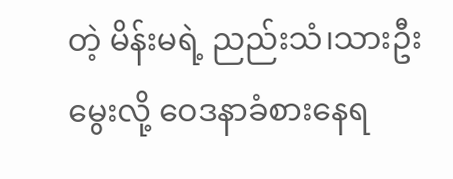တဲ့ မိန်းမရဲ့ ညည်းသံ၊သားဦးမွေးလို့ ဝေဒနာခံစားနေရ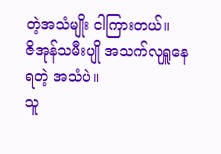တဲ့အသံမျိုး ငါကြားတယ်။
ဇိအုန်သမီးပျို အသက်လုရှူနေရတဲ့ အသံပဲ။
သူ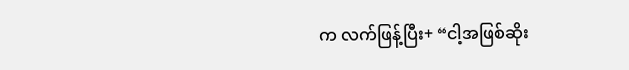က လက်ဖြန့်ပြီး+ “ငါ့အဖြစ်ဆိုး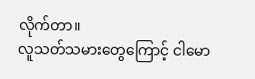လိုက်တာ။
လူသတ်သမားတွေကြောင့် ငါမော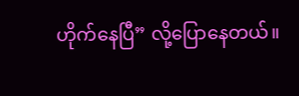ဟိုက်နေပြီ” လို့ပြောနေတယ်။